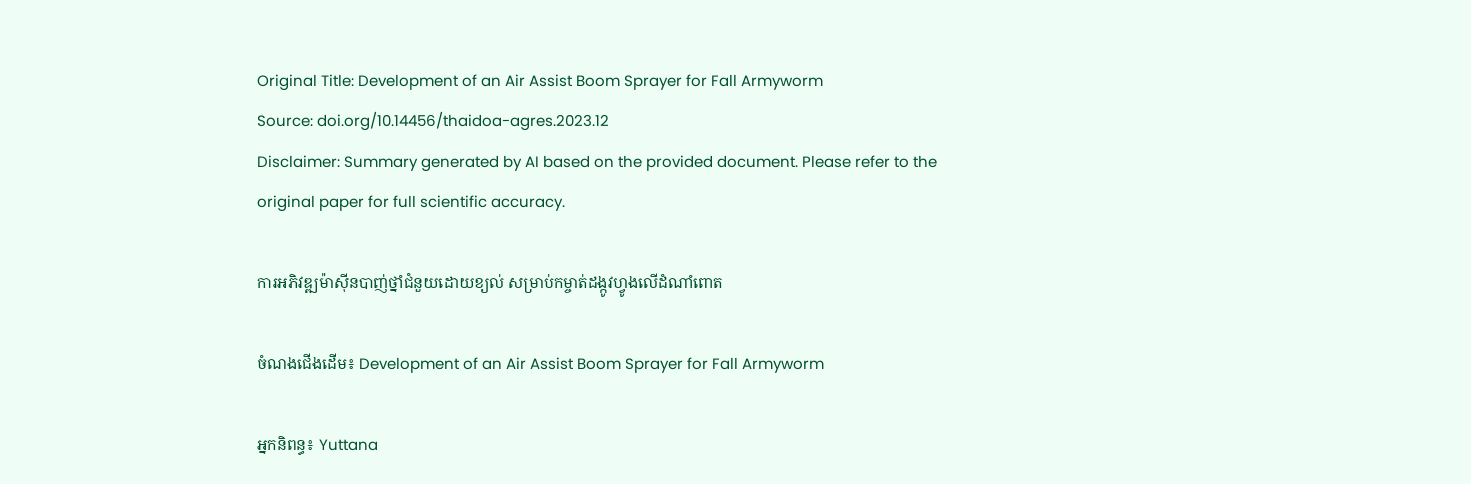Original Title: Development of an Air Assist Boom Sprayer for Fall Armyworm
Source: doi.org/10.14456/thaidoa-agres.2023.12
Disclaimer: Summary generated by AI based on the provided document. Please refer to the original paper for full scientific accuracy.

ការអភិវឌ្ឍម៉ាស៊ីនបាញ់ថ្នាំជំនួយដោយខ្យល់ សម្រាប់កម្ចាត់ដង្កូវហ្វូងលើដំណាំពោត

ចំណងជើងដើម៖ Development of an Air Assist Boom Sprayer for Fall Armyworm

អ្នកនិពន្ធ៖ Yuttana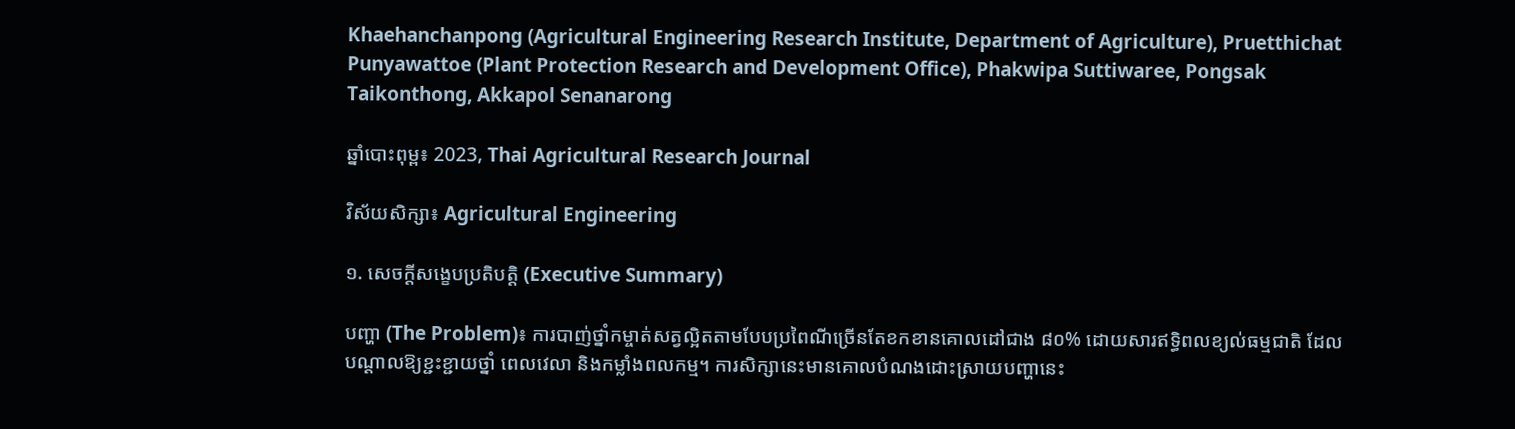Khaehanchanpong (Agricultural Engineering Research Institute, Department of Agriculture), Pruetthichat Punyawattoe (Plant Protection Research and Development Office), Phakwipa Suttiwaree, Pongsak Taikonthong, Akkapol Senanarong

ឆ្នាំបោះពុម្ព៖ 2023, Thai Agricultural Research Journal

វិស័យសិក្សា៖ Agricultural Engineering

១. សេចក្តីសង្ខេបប្រតិបត្តិ (Executive Summary)

បញ្ហា (The Problem)៖ ការបាញ់ថ្នាំកម្ចាត់សត្វល្អិតតាមបែបប្រពៃណីច្រើនតែខកខានគោលដៅជាង ៨០% ដោយសារឥទ្ធិពលខ្យល់ធម្មជាតិ ដែលបណ្តាលឱ្យខ្ជះខ្ជាយថ្នាំ ពេលវេលា និងកម្លាំងពលកម្ម។ ការសិក្សានេះមានគោលបំណងដោះស្រាយបញ្ហានេះ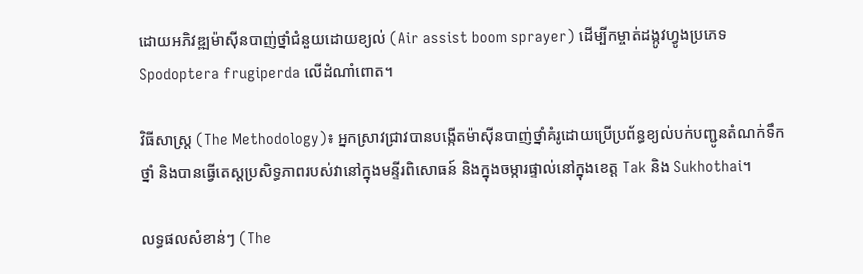ដោយអភិវឌ្ឍម៉ាស៊ីនបាញ់ថ្នាំជំនួយដោយខ្យល់ (Air assist boom sprayer) ដើម្បីកម្ចាត់ដង្កូវហ្វូងប្រភេទ Spodoptera frugiperda លើដំណាំពោត។

វិធីសាស្ត្រ (The Methodology)៖ អ្នកស្រាវជ្រាវបានបង្កើតម៉ាស៊ីនបាញ់ថ្នាំគំរូដោយប្រើប្រព័ន្ធខ្យល់បក់បញ្ជូនតំណក់ទឹកថ្នាំ និងបានធ្វើតេស្តប្រសិទ្ធភាពរបស់វានៅក្នុងមន្ទីរពិសោធន៍ និងក្នុងចម្ការផ្ទាល់នៅក្នុងខេត្ត Tak និង Sukhothai។

លទ្ធផលសំខាន់ៗ (The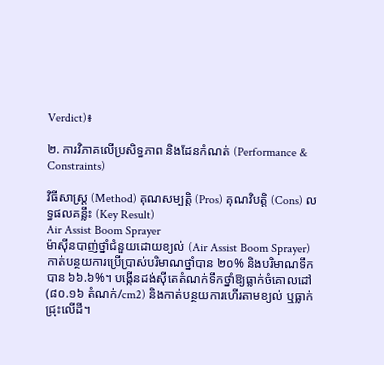Verdict)៖

២. ការវិភាគលើប្រសិទ្ធភាព និងដែនកំណត់ (Performance & Constraints)

វិធីសាស្ត្រ (Method) គុណសម្បត្តិ (Pros) គុណវិបត្តិ (Cons) លទ្ធផលគន្លឹះ (Key Result)
Air Assist Boom Sprayer
ម៉ាស៊ីនបាញ់ថ្នាំជំនួយដោយខ្យល់ (Air Assist Boom Sprayer)
កាត់បន្ថយការប្រើប្រាស់បរិមាណថ្នាំបាន ២០% និងបរិមាណទឹកបាន ៦៦.៦%។ បង្កើនដង់ស៊ីតេតំណក់ទឹកថ្នាំឱ្យធ្លាក់ចំគោលដៅ (៨០.១៦ តំណក់/cm2) និងកាត់បន្ថយការហើរតាមខ្យល់ ឬធ្លាក់ជ្រុះលើដី។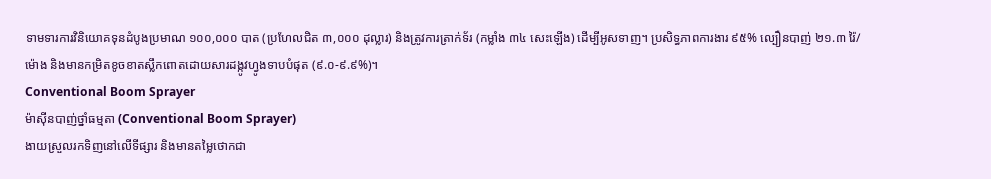ទាមទារការវិនិយោគទុនដំបូងប្រមាណ ១០០,០០០ បាត (ប្រហែលជិត ៣,០០០ ដុល្លារ) និងត្រូវការត្រាក់ទ័រ (កម្លាំង ៣៤ សេះឡើង) ដើម្បីអូសទាញ។ ប្រសិទ្ធភាពការងារ ៩៥% ល្បឿនបាញ់ ២១.៣ រ៉ៃ/ម៉ោង និងមានកម្រិតខូចខាតស្លឹកពោតដោយសារដង្កូវហ្វូងទាបបំផុត (៩.០-៩.៩%)។
Conventional Boom Sprayer
ម៉ាស៊ីនបាញ់ថ្នាំធម្មតា (Conventional Boom Sprayer)
ងាយស្រួលរកទិញនៅលើទីផ្សារ និងមានតម្លៃថោកជា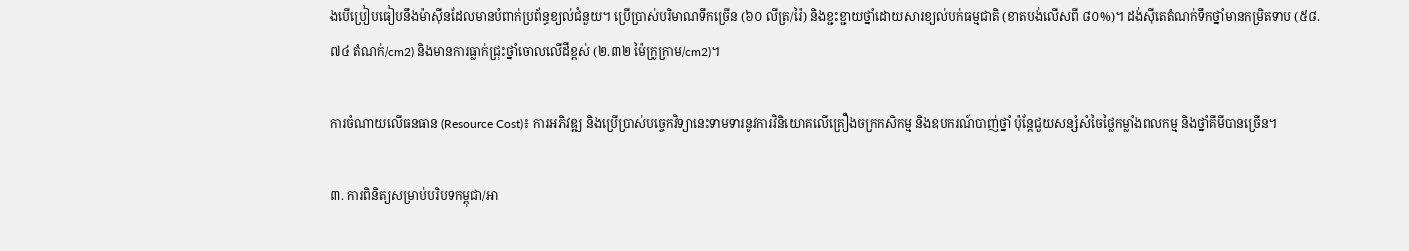ងបើប្រៀបធៀបនឹងម៉ាស៊ីនដែលមានបំពាក់ប្រព័ន្ធខ្យល់ជំនួយ។ ប្រើប្រាស់បរិមាណទឹកច្រើន (៦០ លីត្រ/រ៉ៃ) និងខ្ជះខ្ជាយថ្នាំដោយសារខ្យល់បក់ធម្មជាតិ (ខាតបង់លើសពី ៨០%)។ ដង់ស៊ីតេតំណក់ទឹកថ្នាំមានកម្រិតទាប (៥៨.៧៤ តំណក់/cm2) និងមានការធ្លាក់ជ្រុះថ្នាំចោលលើដីខ្ពស់ (២.៣២ ម៉ៃក្រូក្រាម/cm2)។

ការចំណាយលើធនធាន (Resource Cost)៖ ការអភិវឌ្ឍ និងប្រើប្រាស់បច្ចេកវិទ្យានេះទាមទារនូវការវិនិយោគលើគ្រឿងចក្រកសិកម្ម និងឧបករណ៍បាញ់ថ្នាំ ប៉ុន្តែជួយសន្សំសំចៃថ្លៃកម្លាំងពលកម្ម និងថ្នាំគីមីបានច្រើន។

៣. ការពិនិត្យសម្រាប់បរិបទកម្ពុជា/អា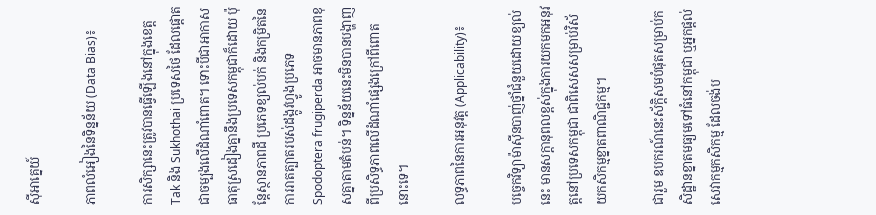ស៊ីអាគ្នេយ៍

ភាពលំអៀងនៃទិន្នន័យ (Data Bias)៖

ការសិក្សានេះត្រូវបានធ្វើឡើងនៅក្នុងខេត្ត Tak និង Sukhothai ប្រទេសថៃ ដែលផ្តោតជាចម្បងលើដំណាំពោត។ ទោះបីជាអាកាសធាតុស្រដៀងគ្នានឹងប្រទេសកម្ពុជាក៏ដោយ ប៉ុន្តែស្ថានភាពដី ប្រភេទខ្យល់បក់ និងកម្រិតនៃការរាតត្បាតរបស់ដង្កូវហ្វូងប្រភេទ Spodoptera frugiperda អាចមានភាពខុសគ្នាតាមតំបន់។ ទិន្នន័យនេះមិនបានបង្ហាញពីប្រសិទ្ធភាពលើដំណាំផ្សេងក្រៅពីពោតនោះទេ។

លទ្ធភាពនៃការអនុវត្ត (Applicability)៖

បច្ចេកវិទ្យាម៉ាស៊ីនបាញ់ថ្នាំជំនួយដោយខ្យល់នេះ មានសក្តានុពលខ្ពស់ក្នុងការយកមកអនុវត្តនៅប្រទេសកម្ពុជា ជាពិសេសសម្រាប់វិស័យកសិកម្មខ្នាតពាណិជ្ជកម្ម។

ជារួម ឧបករណ៍នេះស័ក្តិសមបំផុតសម្រាប់កសិដ្ឋានខ្នាតមធ្យមទៅធំនៅកម្ពុជា ឬអ្នកផ្តល់សេវាកម្មកសិកម្ម ដែលចង់ប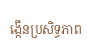ង្កើនប្រសិទ្ធភាព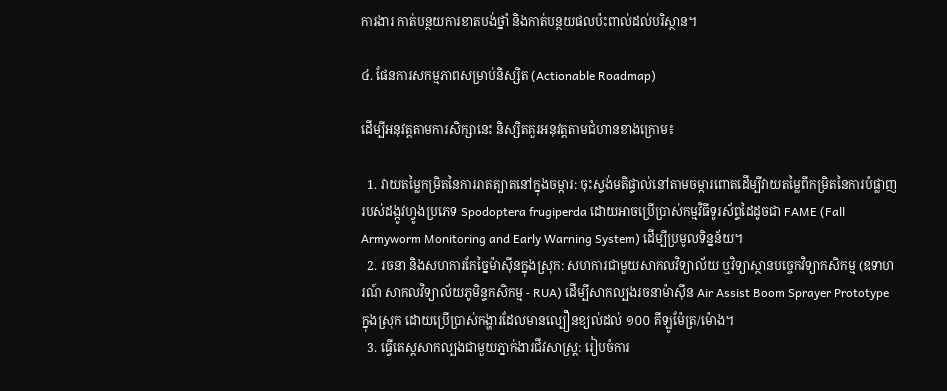ការងារ កាត់បន្ថយការខាតបង់ថ្នាំ និងកាត់បន្ថយផលប៉ះពាល់ដល់បរិស្ថាន។

៤. ផែនការសកម្មភាពសម្រាប់និស្សិត (Actionable Roadmap)

ដើម្បីអនុវត្តតាមការសិក្សានេះ និស្សិតគួរអនុវត្តតាមជំហានខាងក្រោម៖

  1. វាយតម្លៃកម្រិតនៃការរាតត្បាតនៅក្នុងចម្ការ: ចុះស្ទង់មតិផ្ទាល់នៅតាមចម្ការពោតដើម្បីវាយតម្លៃពីកម្រិតនៃការបំផ្លាញរបស់ដង្កូវហ្វូងប្រភេទ Spodoptera frugiperda ដោយអាចប្រើប្រាស់កម្មវិធីទូរស័ព្ទដៃដូចជា FAME (Fall Armyworm Monitoring and Early Warning System) ដើម្បីប្រមូលទិន្នន័យ។
  2. រចនា និងសហការកែច្នៃម៉ាស៊ីនក្នុងស្រុក: សហការជាមួយសាកលវិទ្យាល័យ ឬវិទ្យាស្ថានបច្ចេកវិទ្យាកសិកម្ម (ឧទាហរណ៍ សាកលវិទ្យាល័យភូមិន្ទកសិកម្ម - RUA) ដើម្បីសាកល្បងរចនាម៉ាស៊ីន Air Assist Boom Sprayer Prototype ក្នុងស្រុក ដោយប្រើប្រាស់កង្ហារដែលមានល្បឿនខ្យល់ដល់ ១០០ គីឡូម៉ែត្រ/ម៉ោង។
  3. ធ្វើតេស្តសាកល្បងជាមួយភ្នាក់ងារជីវសាស្រ្ត: រៀបចំការ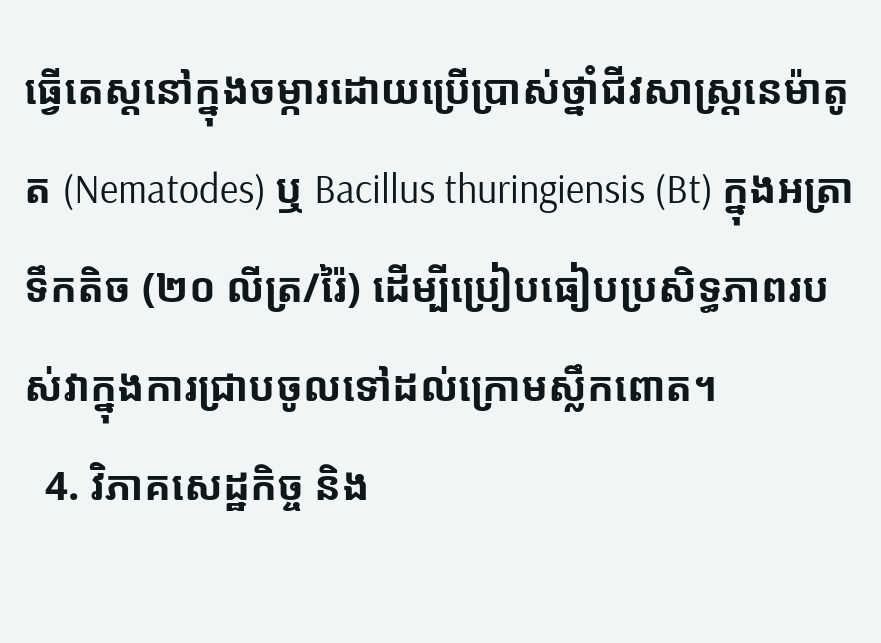ធ្វើតេស្តនៅក្នុងចម្ការដោយប្រើប្រាស់ថ្នាំជីវសាស្រ្តនេម៉ាតូត (Nematodes) ឬ Bacillus thuringiensis (Bt) ក្នុងអត្រាទឹកតិច (២០ លីត្រ/រ៉ៃ) ដើម្បីប្រៀបធៀបប្រសិទ្ធភាពរបស់វាក្នុងការជ្រាបចូលទៅដល់ក្រោមស្លឹកពោត។
  4. វិភាគសេដ្ឋកិច្ច និង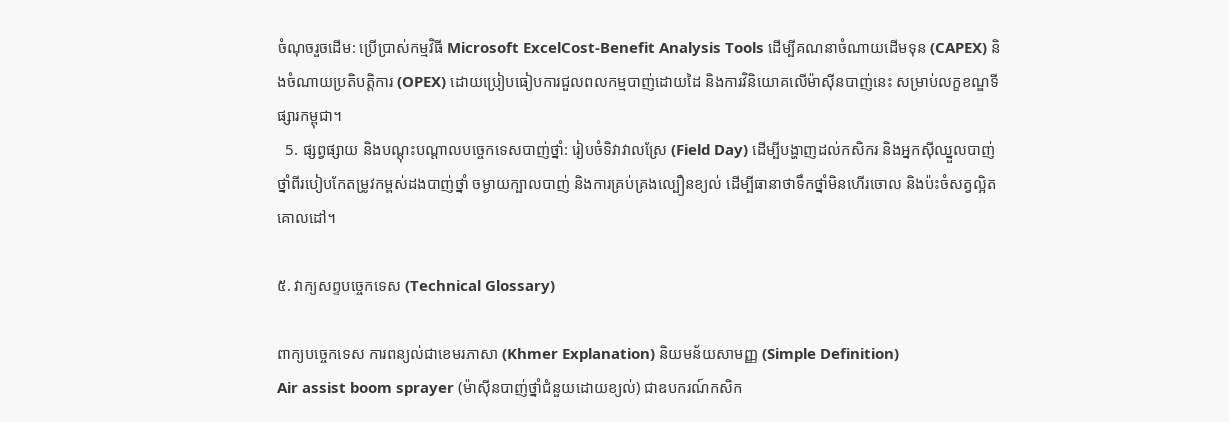ចំណុចរួចដើម: ប្រើប្រាស់កម្មវិធី Microsoft ExcelCost-Benefit Analysis Tools ដើម្បីគណនាចំណាយដើមទុន (CAPEX) និងចំណាយប្រតិបត្តិការ (OPEX) ដោយប្រៀបធៀបការជួលពលកម្មបាញ់ដោយដៃ និងការវិនិយោគលើម៉ាស៊ីនបាញ់នេះ សម្រាប់លក្ខខណ្ឌទីផ្សារកម្ពុជា។
  5. ផ្សព្វផ្សាយ និងបណ្តុះបណ្តាលបច្ចេកទេសបាញ់ថ្នាំ: រៀបចំទិវាវាលស្រែ (Field Day) ដើម្បីបង្ហាញដល់កសិករ និងអ្នកស៊ីឈ្នួលបាញ់ថ្នាំពីរបៀបកែតម្រូវកម្ពស់ដងបាញ់ថ្នាំ ចម្ងាយក្បាលបាញ់ និងការគ្រប់គ្រងល្បឿនខ្យល់ ដើម្បីធានាថាទឹកថ្នាំមិនហើរចោល និងប៉ះចំសត្វល្អិតគោលដៅ។

៥. វាក្យសព្ទបច្ចេកទេស (Technical Glossary)

ពាក្យបច្ចេកទេស ការពន្យល់ជាខេមរភាសា (Khmer Explanation) និយមន័យសាមញ្ញ (Simple Definition)
Air assist boom sprayer (ម៉ាស៊ីនបាញ់ថ្នាំជំនួយដោយខ្យល់) ជាឧបករណ៍កសិក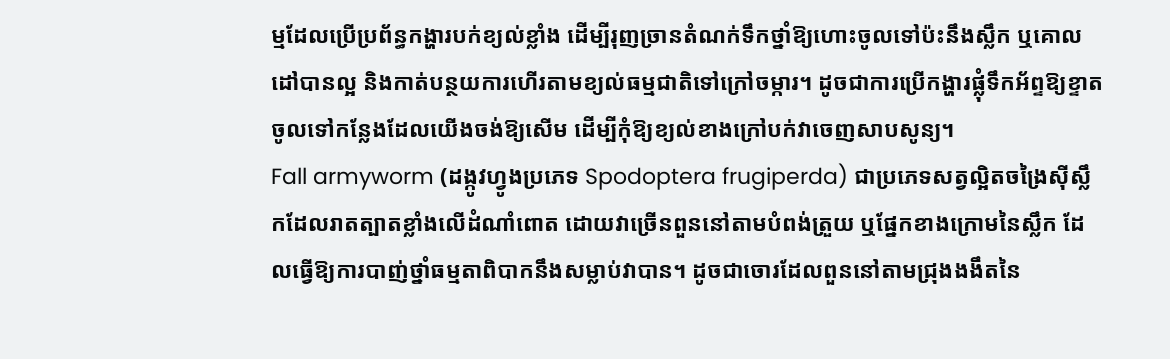ម្មដែលប្រើប្រព័ន្ធកង្ហារបក់ខ្យល់ខ្លាំង ដើម្បីរុញច្រានតំណក់ទឹកថ្នាំឱ្យហោះចូលទៅប៉ះនឹងស្លឹក ឬគោលដៅបានល្អ និងកាត់បន្ថយការហើរតាមខ្យល់ធម្មជាតិទៅក្រៅចម្ការ។ ដូចជាការប្រើកង្ហារផ្លុំទឹកអ័ព្ទឱ្យខ្ទាតចូលទៅកន្លែងដែលយើងចង់ឱ្យសើម ដើម្បីកុំឱ្យខ្យល់ខាងក្រៅបក់វាចេញសាបសូន្យ។
Fall armyworm (ដង្កូវហ្វូងប្រភេទ Spodoptera frugiperda) ជាប្រភេទសត្វល្អិតចង្រៃស៊ីស្លឹកដែលរាតត្បាតខ្លាំងលើដំណាំពោត ដោយវាច្រើនពួននៅតាមបំពង់ត្រួយ ឬផ្នែកខាងក្រោមនៃស្លឹក ដែលធ្វើឱ្យការបាញ់ថ្នាំធម្មតាពិបាកនឹងសម្លាប់វាបាន។ ដូចជាចោរដែលពួននៅតាមជ្រុងងងឹតនៃ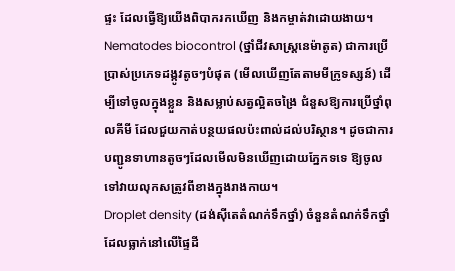ផ្ទះ ដែលធ្វើឱ្យយើងពិបាករកឃើញ និងកម្ចាត់វាដោយងាយ។
Nematodes biocontrol (ថ្នាំជីវសាស្រ្តនេម៉ាតូត) ជាការប្រើប្រាស់ប្រភេទដង្កូវតូចៗបំផុត (មើលឃើញតែតាមមីក្រូទស្សន៍) ដើម្បីទៅចូលក្នុងខ្លួន និងសម្លាប់សត្វល្អិតចង្រៃ ជំនួសឱ្យការប្រើថ្នាំពុលគីមី ដែលជួយកាត់បន្ថយផលប៉ះពាល់ដល់បរិស្ថាន។ ដូចជាការបញ្ជូនទាហានតូចៗដែលមើលមិនឃើញដោយភ្នែកទទេ ឱ្យចូលទៅវាយលុកសត្រូវពីខាងក្នុងរាងកាយ។
Droplet density (ដង់ស៊ីតេតំណក់ទឹកថ្នាំ) ចំនួនតំណក់ទឹកថ្នាំដែលធ្លាក់នៅលើផ្ទៃដី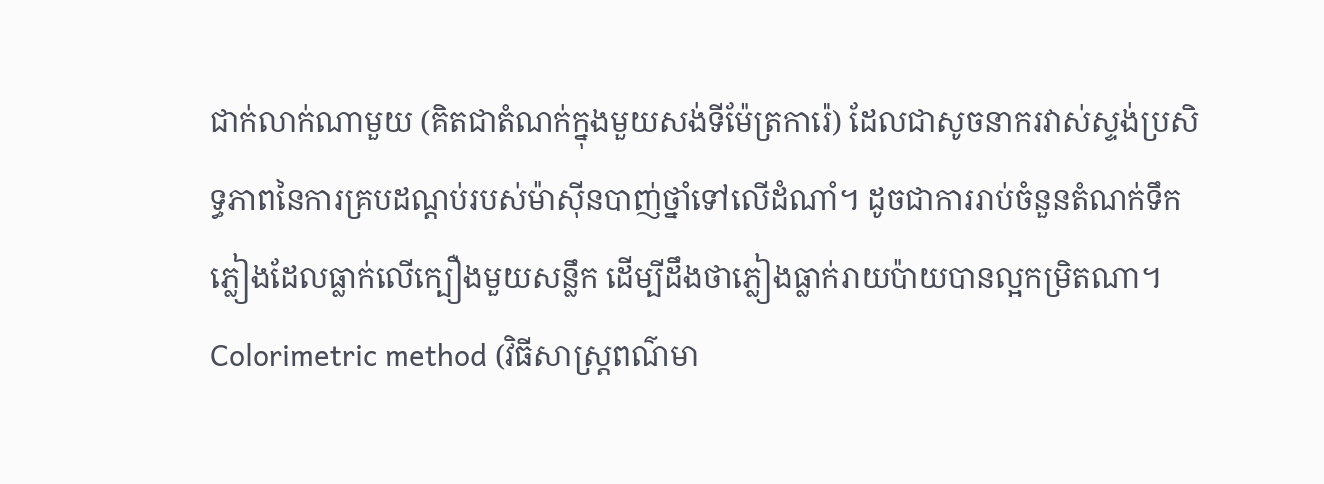ជាក់លាក់ណាមួយ (គិតជាតំណក់ក្នុងមួយសង់ទីម៉ែត្រការ៉េ) ដែលជាសូចនាករវាស់ស្ទង់ប្រសិទ្ធភាពនៃការគ្របដណ្ដប់របស់ម៉ាស៊ីនបាញ់ថ្នាំទៅលើដំណាំ។ ដូចជាការរាប់ចំនួនតំណក់ទឹកភ្លៀងដែលធ្លាក់លើក្បឿងមួយសន្លឹក ដើម្បីដឹងថាភ្លៀងធ្លាក់រាយប៉ាយបានល្អកម្រិតណា។
Colorimetric method (វិធីសាស្រ្តពណ៌មា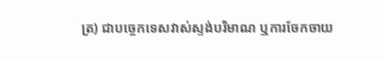ត្រ) ជាបច្ចេកទេសវាស់ស្ទង់បរិមាណ ឬការចែកចាយ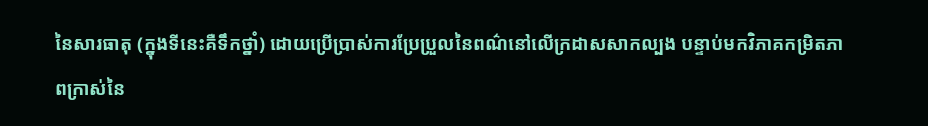នៃសារធាតុ (ក្នុងទីនេះគឺទឹកថ្នាំ) ដោយប្រើប្រាស់ការប្រែប្រួលនៃពណ៌នៅលើក្រដាសសាកល្បង បន្ទាប់មកវិភាគកម្រិតភាពក្រាស់នៃ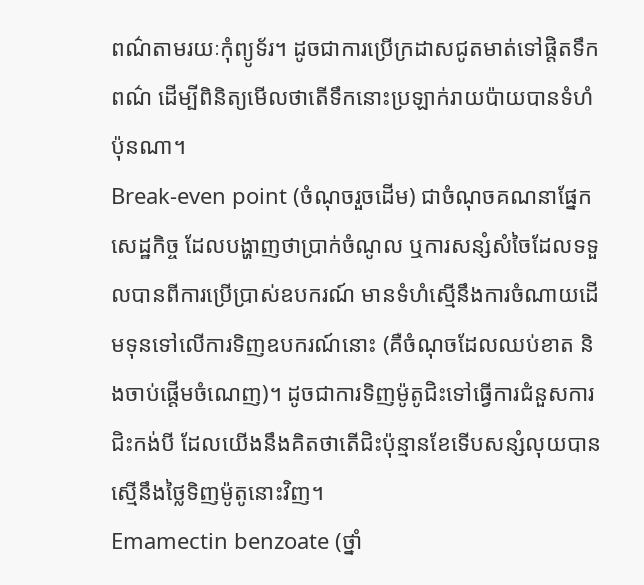ពណ៌តាមរយៈកុំព្យូទ័រ។ ដូចជាការប្រើក្រដាសជូតមាត់ទៅផ្តិតទឹកពណ៌ ដើម្បីពិនិត្យមើលថាតើទឹកនោះប្រឡាក់រាយប៉ាយបានទំហំប៉ុនណា។
Break-even point (ចំណុចរួចដើម) ជាចំណុចគណនាផ្នែកសេដ្ឋកិច្ច ដែលបង្ហាញថាប្រាក់ចំណូល ឬការសន្សំសំចៃដែលទទួលបានពីការប្រើប្រាស់ឧបករណ៍ មានទំហំស្មើនឹងការចំណាយដើមទុនទៅលើការទិញឧបករណ៍នោះ (គឺចំណុចដែលឈប់ខាត និងចាប់ផ្តើមចំណេញ)។ ដូចជាការទិញម៉ូតូជិះទៅធ្វើការជំនួសការជិះកង់បី ដែលយើងនឹងគិតថាតើជិះប៉ុន្មានខែទើបសន្សំលុយបានស្មើនឹងថ្លៃទិញម៉ូតូនោះវិញ។
Emamectin benzoate (ថ្នាំ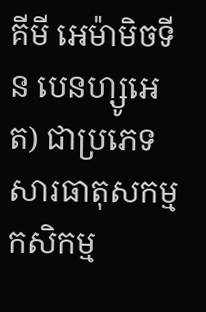គីមី អេម៉ាមិចទីន បេនហ្សូអេត) ជាប្រភេទសារធាតុសកម្មកសិកម្ម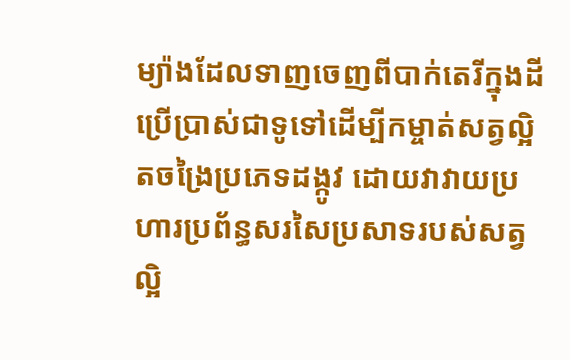ម្យ៉ាងដែលទាញចេញពីបាក់តេរីក្នុងដី ប្រើប្រាស់ជាទូទៅដើម្បីកម្ចាត់សត្វល្អិតចង្រៃប្រភេទដង្កូវ ដោយវាវាយប្រហារប្រព័ន្ធសរសៃប្រសាទរបស់សត្វល្អិ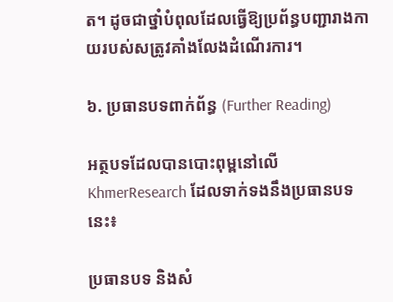ត។ ដូចជាថ្នាំបំពុលដែលធ្វើឱ្យប្រព័ន្ធបញ្ជារាងកាយរបស់សត្រូវគាំងលែងដំណើរការ។

៦. ប្រធានបទពាក់ព័ន្ធ (Further Reading)

អត្ថបទដែលបានបោះពុម្ពនៅលើ KhmerResearch ដែលទាក់ទងនឹងប្រធានបទនេះ៖

ប្រធានបទ និងសំ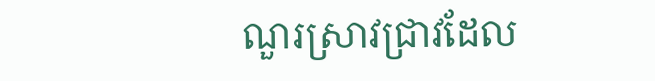ណួរស្រាវជ្រាវដែល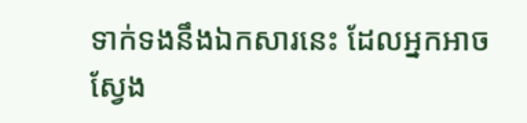ទាក់ទងនឹងឯកសារនេះ ដែលអ្នកអាចស្វែង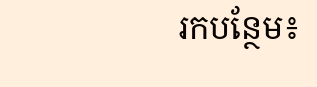រកបន្ថែម៖